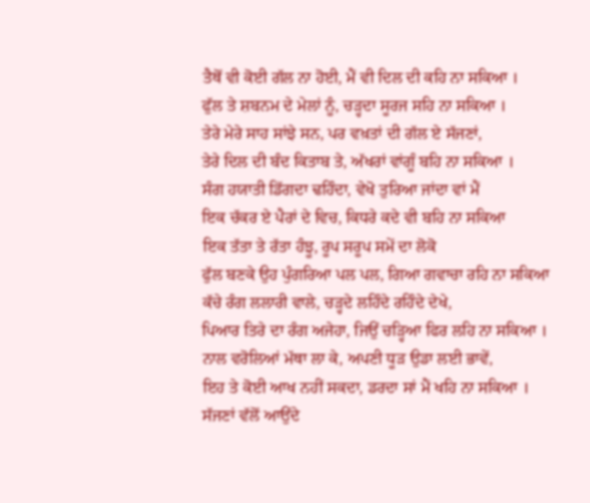ਤੈਥੋਂ ਵੀ ਕੋਈ ਗੱਲ ਨਾ ਹੋਈ, ਮੈਂ ਵੀ ਦਿਲ ਦੀ ਕਹਿ ਨਾ ਸਕਿਆ ।
ਫੁੱਲ ਤੇ ਸ਼ਬਨਮ ਦੇ ਮੇਲਾਂ ਨੂੰ, ਚੜ੍ਹਦਾ ਸੂਰਜ ਸਹਿ ਨਾ ਸਕਿਆ ।
ਤੇਰੇ ਮੇਰੇ ਸਾਹ ਸਾਂਝੇ ਸਨ, ਪਰ ਵਖ਼ਤਾਂ ਦੀ ਗੱਲ ਏ ਸੱਜਣਾਂ,
ਤੇਰੇ ਦਿਲ ਦੀ ਬੰਦ ਕਿਤਾਬ ਤੇ, ਅੱਖਰਾਂ ਵਾਂਗੂੰ ਬਹਿ ਨਾ ਸਕਿਆ ।
ਸੰਗ ਹਯਾਤੀ ਡਿੱਗਦਾ ਢਹਿੰਦਾ, ਵੇਖੋ ਤੁਰਿਆ ਜਾਂਦਾ ਵਾਂ ਮੈਂ
ਇਕ ਚੱਕਰ ਏ ਪੈਰਾਂ ਦੇ ਵਿਚ, ਕਿਧਰੇ ਕਦੇ ਵੀ ਬਹਿ ਨਾ ਸਕਿਆ
ਇਕ ਤੱਤਾ ਤੇ ਰੱਤਾ ਹੰਝੂ, ਰੂਪ ਸਰੂਪ ਸਮੇਂ ਦਾ ਲੋਕੋ
ਫੁੱਲ ਬਣਕੇ ਉਹ ਪੁੰਗਰਿਆ ਪਲ ਪਲ, ਗਿਆ ਗਵਾਚਾ ਰਹਿ ਨਾ ਸਕਿਆ
ਕੱਚੇ ਰੰਗ ਲਲਾਰੀ ਵਾਲੇ, ਚੜ੍ਹਦੇ ਲਹਿੰਦੇ ਰਹਿੰਦੇ ਦੇਖੇ,
ਪਿਆਰ ਤਿਰੇ ਦਾ ਰੰਗ ਅਜੇਹਾ, ਜਿਉਂ ਚੜ੍ਹਿਆ ਫਿਰ ਲਹਿ ਨਾ ਸਕਿਆ ।
ਨਾਲ ਵਰੋਲਿਆਂ ਮੱਥਾ ਲਾ ਕੇ, ਅਪਣੀ ਧੂੜ ਉਡਾ ਲਈ ਭਾਵੇਂ,
ਇਹ ਤੇ ਕੋਈ ਆਖ ਨਹੀਂ ਸਕਦਾ, ਡਰਦਾ ਸਾਂ ਮੈਂ ਖਹਿ ਨਾ ਸਕਿਆ ।
ਸੱਜਣਾਂ ਵੱਲੋਂ ਆਉਂਦੇ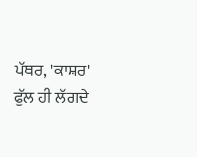ਪੱਥਰ, 'ਕਾਸ਼ਰ' ਫੁੱਲ ਹੀ ਲੱਗਦੇ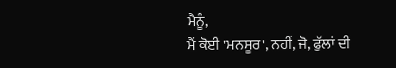ਮੈਨੂੰ,
ਮੈਂ ਕੋਈ 'ਮਨਸੂਰ', ਨਹੀਂ, ਜੋ, ਫੁੱਲਾਂ ਦੀ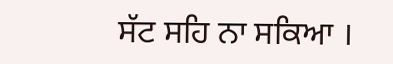ਸੱਟ ਸਹਿ ਨਾ ਸਕਿਆ ।